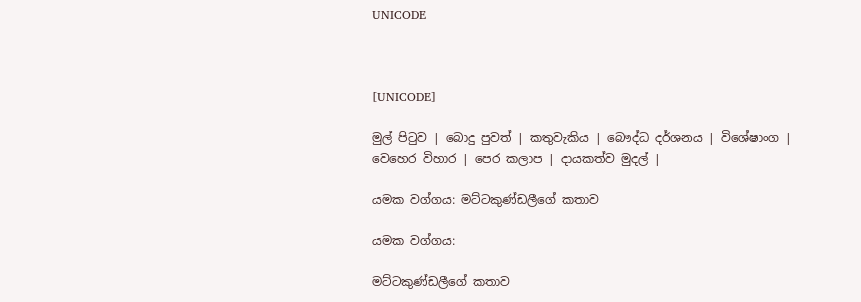UNICODE



[UNICODE]

මුල් පිටුව | බොදු පුවත් | කතුවැකිය | බෞද්ධ දර්ශනය | විශේෂාංග | වෙහෙර විහාර | පෙර කලාප | දායකත්ව මුදල් |

යමක වග්ගය: මට්ටකුණ්ඩලීගේ කතාව

යමක වග්ගය:

මට්ටකුණ්ඩලීගේ කතාව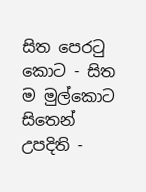සිත පෙරටු කොට - සිත ම මුල්කොට
සිතෙන් උපදිති -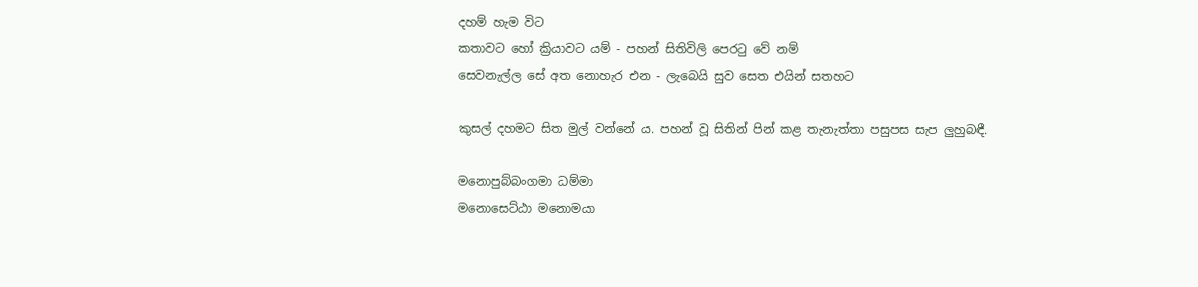දහම් හැම විට
කතාවට හෝ ක්‍රියාවට යම් - පහන් සිතිවිලි පෙරටු වේ නම්
සෙවනැල්ල සේ අත නොහැර එන - ලැබෙයි සුව සෙත එයින් සතහට

කුසල් දහමට සිත මුල් වන්නේ ය. පහන් වූ සිතින් පින් කළ තැනැත්තා පසුපස සැප ලුහුබඳී.

මනොපුබ්බංගමා ධම්මා
මනොසෙට්ඨා මනොමයා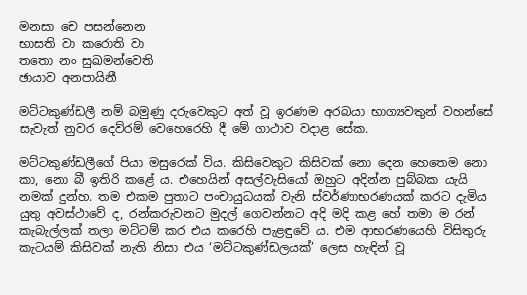මනසා චෙ පසන්නෙන
භාසති වා කරොති වා
තතො නං සුඛමන්වෙති
ඡායාව අනපායිනී

මට්ටකුණ්ඩලී නම් බමුණු දරුවෙකුට අත් වූ ඉරණම අරබයා භාග්‍යවතුන් වහන්සේ සැවැත් නුවර දෙව්රම් වෙහෙරෙහි දී මේ ගාථාව වදාළ සේක.

මට්ටකුණ්ඩලීගේ පියා මසුරෙක් විය. කිසිවෙකුට කිසිවක් නො දෙන හෙතෙම නො කා, නො බී ඉතිරි කළේ ය. එහෙයින් අසල්වැසියෝ ඔහුට අදින්න පුබ්බක යැයි නමක් දුන්හ. තම එකම පුතාට පංචායුධයක් වැනි ස්වර්ණාභරණයක් කරට දැමිය යුතු අවස්ථාවේ ද, රන්කරුවනට මුදල් ගෙවන්නට අදි මදි කළ හේ තමා ම රන් කැබැල්ලක් තලා මට්ටම් කර එය කරෙහි පැළඳුවේ ය. එම ආභරණයෙහි විසිතුරු කැටයම් කිසිවක් නැති නිසා එය ‘මට්ටකුණ්ඩලයක්’ ලෙස හැඳින් වූ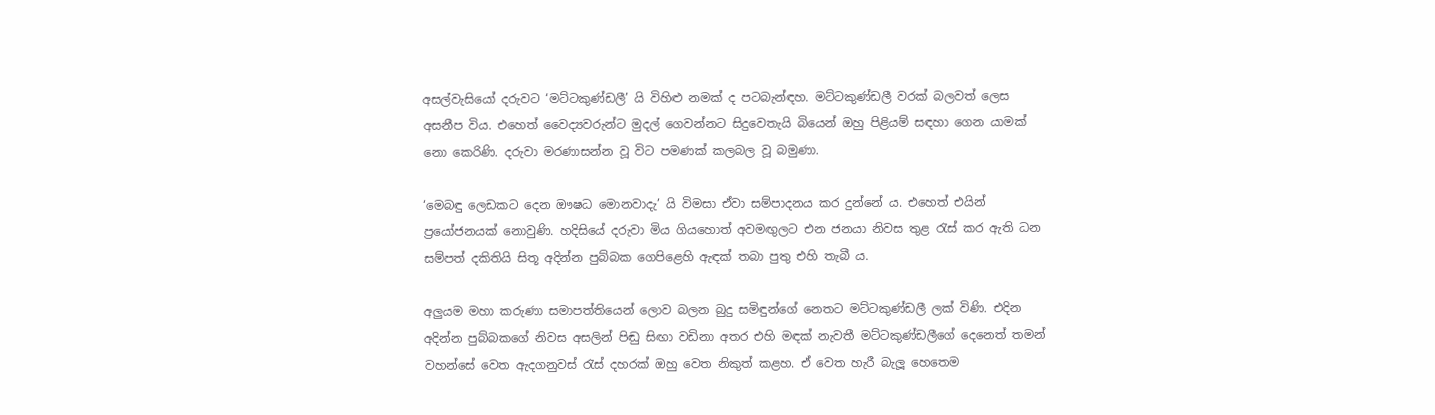අසල්වැසියෝ දරුවට ‘මට්ටකුණ්ඩලී’ යි විහිළු නමක් ද පටබැන්ඳහ. මට්ටකුණ්ඩලී වරක් බලවත් ලෙස අසනීප විය. එහෙත් වෛද්‍යවරුන්ට මුදල් ගෙවන්නට සිදුවෙතැයි බියෙන් ඔහු පිළියම් සඳහා ගෙන යාමක් නො කෙරිණි. දරුවා මරණාසන්න වූ විට පමණක් කලබල වූ බමුණා.

‘මෙබඳු ලෙඩකට දෙන ඖෂධ මොනවාදැ’ යි විමසා ඒවා සම්පාදනය කර දුන්නේ ය. එහෙත් එයින් ප්‍රයෝජනයක් නොවුණි. හදිසියේ දරුවා මිය ගියහොත් අවමඟුලට එන ජනයා නිවස තුළ රැස් කර ඇති ධන සම්පත් දකිතියි සිතූ අදින්න පුබ්බක ගෙපිළෙහි ඇඳක් තබා පුතු එහි තැබී ය.

අලුයම මහා කරුණා සමාපත්තියෙන් ලොව බලන බුදු සමිඳුන්ගේ නෙතට මට්ටකුණ්ඩලී ලක් විණි. එදින අදින්න පුබ්බකගේ නිවස අසලින් පිඬු සිඟා වඩිනා අතර එහි මඳක් නැවතී මට්ටකුණ්ඩලීගේ දෙනෙත් තමන් වහන්සේ වෙත ඇදගනුවස් රැස් දහරක් ඔහු වෙත නිකුත් කළහ. ඒ වෙත හැරී බැලූ හෙතෙම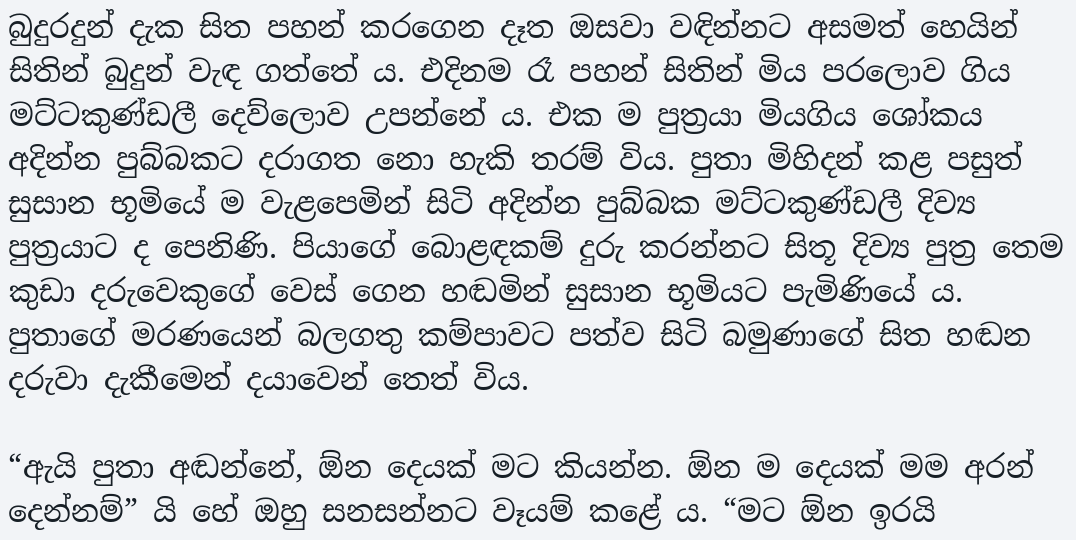බුදුරදුන් දැක සිත පහන් කරගෙන දෑත ඔසවා වඳින්නට අසමත් හෙයින් සිතින් බුදුන් වැඳ ගත්තේ ය. එදිනම රෑ පහන් සිතින් මිය පරලොව ගිය මට්ටකුණ්ඩලී දෙව්ලොව උපන්නේ ය. එක ම පුත්‍රයා මියගිය ශෝකය අදින්න පුබ්බකට දරාගත නො හැකි තරම් විය. පුතා මිහිදන් කළ පසුත් සුසාන භූමියේ ම වැළපෙමින් සිටි අදින්න පුබ්බක මට්ටකුණ්ඩලී දිව්‍ය පුත්‍රයාට ද පෙනිණි. පියාගේ බොළඳකම් දුරු කරන්නට සිතූ දිව්‍ය පුත්‍ර තෙම කුඩා දරුවෙකුගේ වෙස් ගෙන හඬමින් සුසාන භූමියට පැමිණියේ ය. පුතාගේ මරණයෙන් බලගතු කම්පාවට පත්ව සිටි බමුණාගේ සිත හඬන දරුවා දැකීමෙන් දයාවෙන් තෙත් විය.

“ඇයි පුතා අඬන්නේ, ඕන දෙයක් මට කියන්න. ඕන ම දෙයක් මම අරන් දෙන්නම්” යි හේ ඔහු සනසන්නට වෑයම් කළේ ය. “මට ඕන ඉරයි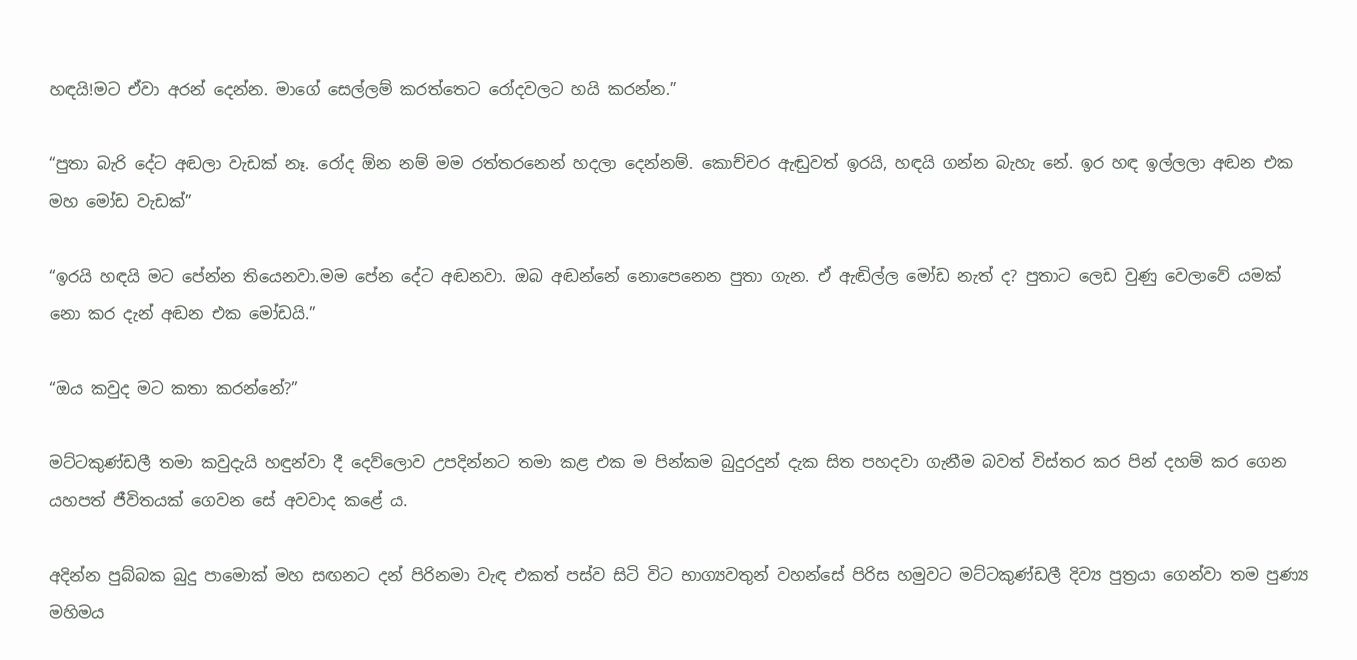හඳයි!මට ඒවා අරන් දෙන්න. මාගේ සෙල්ලම් කරත්තෙට රෝදවලට හයි කරන්න.”

“පුතා බැරි දේට අඬලා වැඩක් නෑ. රෝද ඕන නම් මම රත්තරනෙන් හදලා දෙන්නම්. කොච්චර ඇඬුවත් ඉරයි, හඳයි ගන්න බැහැ නේ. ඉර හඳ ඉල්ලලා අඬන එක මහ මෝඩ වැඩක්”

“ඉරයි හඳයි මට පේන්න තියෙනවා.මම පේන දේට අඬනවා. ඔබ අඬන්නේ නොපෙනෙන පුතා ගැන. ඒ ඇඬිල්ල මෝඩ නැත් ද? පුතාට ලෙඩ වුණු වෙලාවේ යමක් නො කර දැන් අඬන එක මෝඩයි.”

“ඔය කවුද මට කතා කරන්නේ?”

මට්ටකුණ්ඩලී තමා කවුදැයි හඳුන්වා දී දෙව්ලොව උපදින්නට තමා කළ එක ම පින්කම බුදුරදුන් දැක සිත පහදවා ගැනීම බවත් විස්තර කර පින් දහම් කර ගෙන යහපත් ජීවිතයක් ගෙවන සේ අවවාද කළේ ය.

අදින්න පුබ්බක බුදු පාමොක් මහ සඟනට දන් පිරිනමා වැඳ එකත් පස්ව සිටි විට භාග්‍යවතුන් වහන්සේ පිරිස හමුවට මට්ටකුණ්ඩලී දිව්‍ය පුත්‍රයා ගෙන්වා තම පුණ්‍ය මහිමය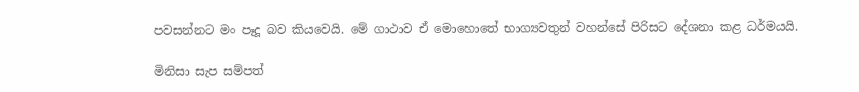පවසන්නට මං පෑදූ බව කියවෙයි. මේ ගාථාව ඒ මොහොතේ භාග්‍යවතුන් වහන්සේ පිරිසට දේශනා කළ ධර්මයයි.

මිනිසා සැප සම්පත්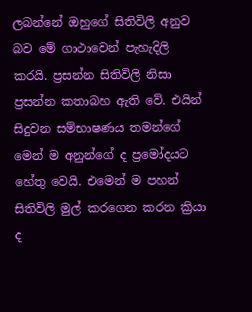ලබන්නේ ඔහුගේ සිතිවිලි අනුව බව මේ ගාථාවෙන් පැහැදිලි කරයි. ප්‍රසන්න සිතිවිලි නිසා ප්‍රසන්න කතාබහ ඇති වේ. එයින් සිදුවන සම්භාෂණය තමන්ගේ මෙන් ම අනුන්ගේ ද ප්‍රමෝදයට හේතු වෙයි. එමෙන් ම පහන් සිතිවිලි මුල් කරගෙන කරන ක්‍රියා ද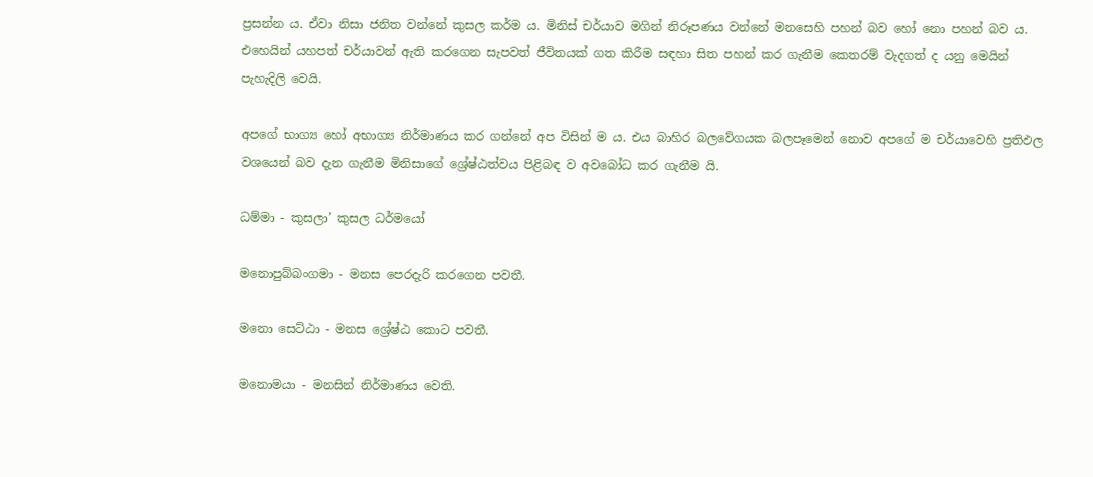ප්‍රසන්න ය. ඒවා නිසා ජනිත වන්නේ කුසල කර්ම ය. මිනිස් චර්යාව මගින් නිරූපණය වන්නේ මනසෙහි පහන් බව හෝ නො පහන් බව ය. එහෙයින් යහපත් චර්යාවන් ඇති කරගෙන සැපවත් ජීවිතයක් ගත කිරීම සඳහා සිත පහන් කර ගැනීම කෙතරම් වැදගත් ද යනු මෙයින් පැහැදිලි වෙයි.

අපගේ භාග්‍ය හෝ අභාග්‍ය නිර්මාණය කර ගන්නේ අප විසින් ම ය. එය බාහිර බලවේගයක බලපෑමෙන් නොව අපගේ ම චර්යාවෙහි ප්‍රතිඵල වශයෙන් බව දැන ගැනීම මිනිසාගේ ශ්‍රේෂ්ඨත්වය පිළිබඳ ව අවබෝධ කර ගැනීම යි.

ධම්මා - කුසලා’ කුසල ධර්මයෝ

මනොපුබ්බංගමා - මනස පෙරදැරි කරගෙන පවතී.

මනො සෙට්ඨා - මනස ශ්‍රේෂ්ඨ කොට පවතී.

මනොමයා - මනසින් නිර්මාණය වෙති.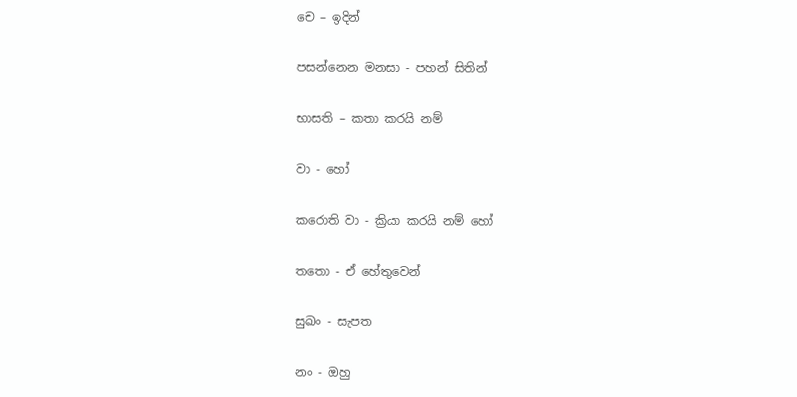චෙ – ඉදින්

පසන්නෙන මනසා - පහන් සිතින්

භාසති – කතා කරයි නම්

වා - හෝ

කරොති වා - ක්‍රියා කරයි නම් හෝ

තතො - ඒ හේතුවෙන්

සුඛං - සැපත

නං - ඔහු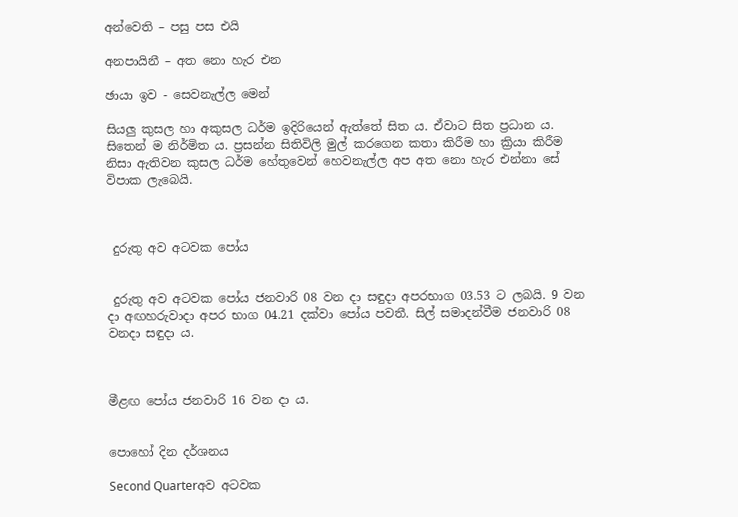අන්වෙති – පසු පස එයි

අනපායිනී – අත නො හැර එන

ඡායා ඉව - සෙවනැල්ල මෙන්

සියලු කුසල හා අකුසල ධර්ම ඉදිරියෙන් ඇත්තේ සිත ය. ඒවාට සිත ප්‍රධාන ය. සිතෙන් ම නිර්මිත ය. ප්‍රසන්න සිතිවිලි මුල් කරගෙන කතා කිරීම හා ක්‍රියා කිරීම නිසා ඇතිවන කුසල ධර්ම හේතුවෙන් හෙවනැල්ල අප අත නො හැර එන්නා සේ විපාක ලැබෙයි.



 දුරුතු අව අටවක පෝය


 දුරුතු අව අටවක පෝය ජනවාරි 08 වන දා සඳුදා අපරභාග 03.53 ට ලබයි. 9 වන දා අඟහරුවාදා අපර භාග 04.21 දක්වා පෝය පවතී. සිල් සමාදන්වීම ජනවාරි 08 වනදා සඳුදා ය.



මීළඟ පෝය ජනවාරි 16 වන දා ය.


පොහෝ දින දර්ශනය

Second Quarterඅව අටවක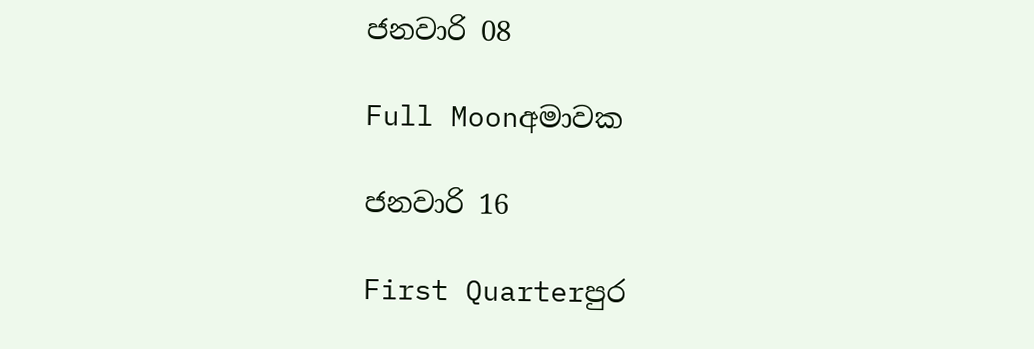ජනවාරි 08

Full Moonඅමාවක

ජනවාරි 16

First Quarterපුර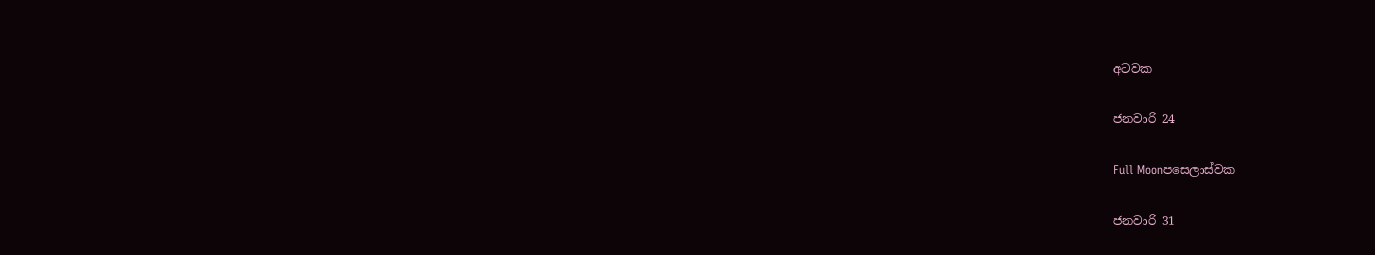අටවක

ජනවාරි 24

Full Moonපසෙලාස්වක

ජනවාරි 31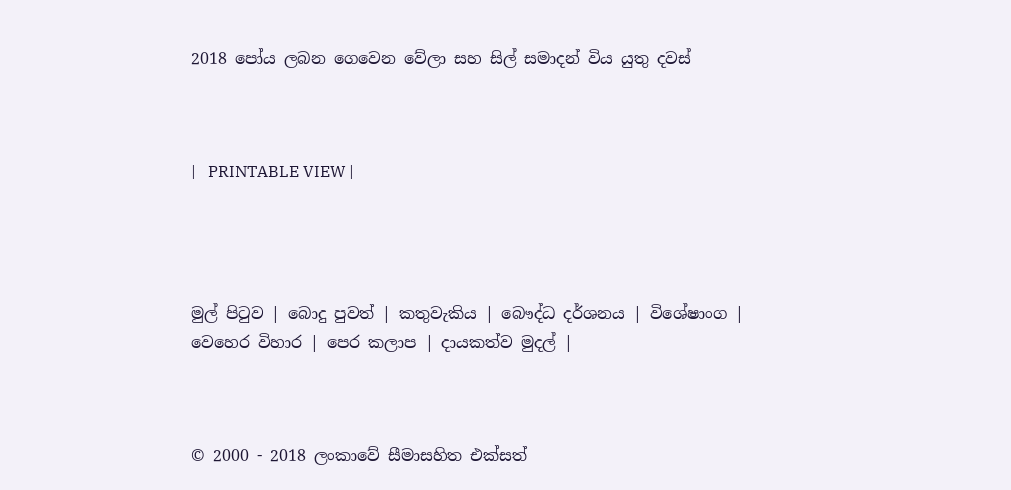2018 පෝය ලබන ගෙවෙන වේලා සහ සිල් සමාදන් විය යුතු දවස්



|   PRINTABLE VIEW |




මුල් පිටුව | බොදු පුවත් | කතුවැකිය | බෞද්ධ දර්ශනය | විශේෂාංග | වෙහෙර විහාර | පෙර කලාප | දායකත්ව මුදල් |



© 2000 - 2018 ලංකාවේ සීමාසහිත එක්සත්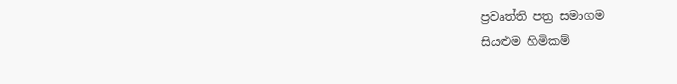ප්‍රවෘත්ති පත්‍ර සමාගම
සියළුම හිමිකම්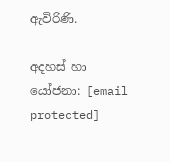ඇවිරිණි.

අදහස් හා යෝජනා: [email protected]